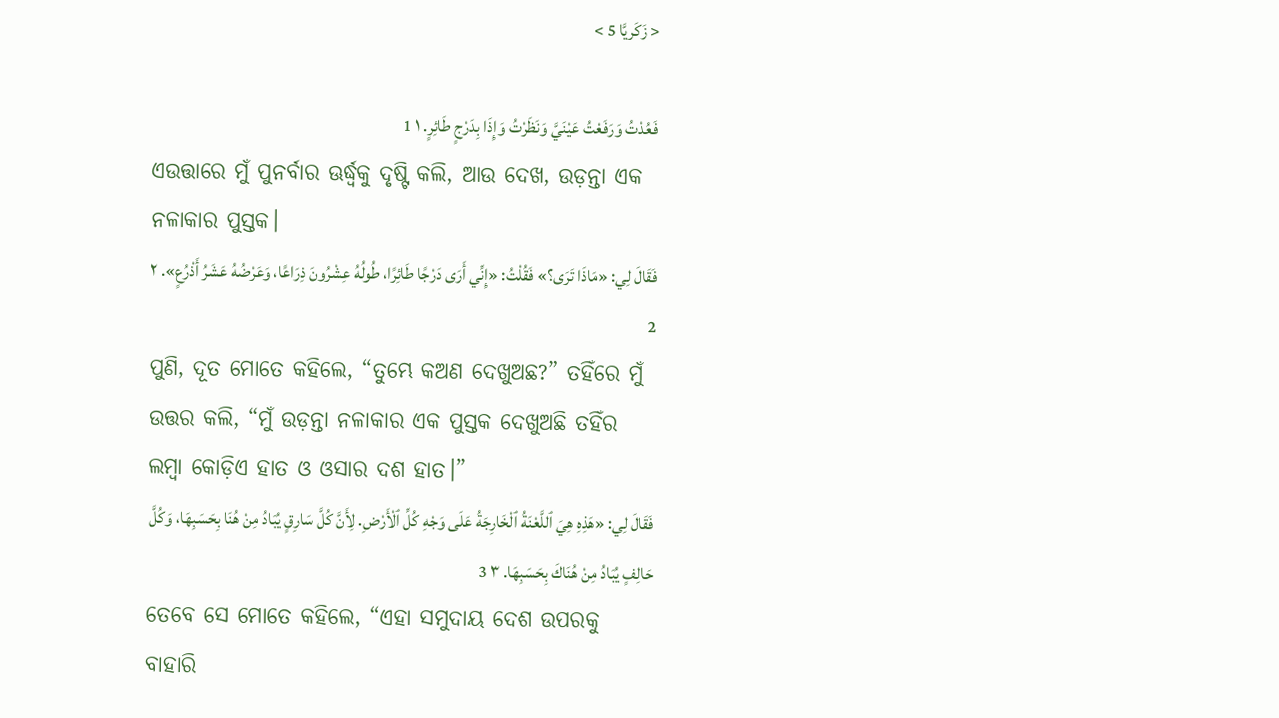< زَكَريَّا 5 >

فَعُدْتُ وَرَفَعْتُ عَيْنَيَّ وَنَظَرْتُ وَإِذَا بِدَرْجٍ طَائِرٍ. ١ 1
ଏଉତ୍ତାରେ ମୁଁ ପୁନର୍ବାର ଊର୍ଦ୍ଧ୍ୱକୁ ଦୃଷ୍ଟି କଲି, ଆଉ ଦେଖ, ଉଡ଼ନ୍ତା ଏକ ନଳାକାର ପୁସ୍ତକ।
فَقَالَ لِي: «مَاذَا تَرَى؟» فَقُلْتُ: «إِنِّي أَرَى دَرْجًا طَائِرًا، طُولُهُ عِشْرُونَ ذِرَاعًا، وَعَرْضُهُ عَشَرُ أَذْرُعٍ». ٢ 2
ପୁଣି, ଦୂତ ମୋତେ କହିଲେ, “ତୁମ୍ଭେ କଅଣ ଦେଖୁଅଛ?” ତହିଁରେ ମୁଁ ଉତ୍ତର କଲି, “ମୁଁ ଉଡ଼ନ୍ତା ନଳାକାର ଏକ ପୁସ୍ତକ ଦେଖୁଅଛି ତହିଁର ଲମ୍ବା କୋଡ଼ିଏ ହାତ ଓ ଓସାର ଦଶ ହାତ।”
فَقَالَ لِي: «هَذِهِ هِيَ ٱللَّعْنَةُ ٱلْخَارِجَةُ عَلَى وَجْهِ كُلِّ ٱلْأَرْضِ. لِأَنَّ كُلَّ سَارِقٍ يُبَادُ مِنْ هُنَا بِحَسَبِهَا، وَكُلَّ حَالِفٍ يُبَادُ مِنْ هُنَاكَ بِحَسَبِهَا. ٣ 3
ତେବେ ସେ ମୋତେ କହିଲେ, “ଏହା ସମୁଦାୟ ଦେଶ ଉପରକୁ ବାହାରି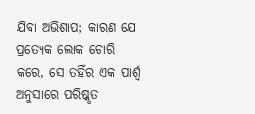ଯିବା ଅଭିଶାପ; କାରଣ ଯେ ପ୍ରତ୍ୟେକ ଲୋକ ଚୋରି କରେ, ସେ ତହିଁର ଏକ ପାର୍ଶ୍ୱ ଅନୁସାରେ ପରିଷ୍କୃତ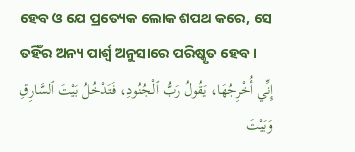ହେବ ଓ ଯେ ପ୍ରତ୍ୟେକ ଲୋକ ଶପଥ କରେ, ସେ ତହିଁର ଅନ୍ୟ ପାର୍ଶ୍ୱ ଅନୁସାରେ ପରିଷ୍କୃତ ହେବ।
إِنِّي أُخْرِجُهَا، يَقُولُ رَبُّ ٱلْجُنُودِ، فَتَدْخُلُ بَيْتَ ٱلسَّارِقِ وَبَيْتَ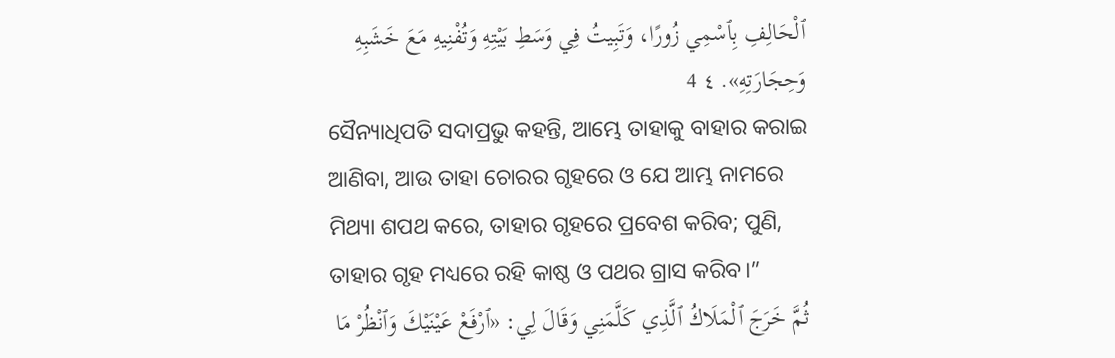ٱلْحَالِفِ بِٱسْمِي زُورًا، وَتَبِيتُ فِي وَسَطِ بَيْتِهِ وَتُفْنِيهِ مَعَ خَشَبِهِ وَحِجَارَتِهِ». ٤ 4
ସୈନ୍ୟାଧିପତି ସଦାପ୍ରଭୁ କହନ୍ତି, ଆମ୍ଭେ ତାହାକୁ ବାହାର କରାଇ ଆଣିବା, ଆଉ ତାହା ଚୋରର ଗୃହରେ ଓ ଯେ ଆମ୍ଭ ନାମରେ ମିଥ୍ୟା ଶପଥ କରେ, ତାହାର ଗୃହରେ ପ୍ରବେଶ କରିବ; ପୁଣି, ତାହାର ଗୃହ ମଧ୍ୟରେ ରହି କାଷ୍ଠ ଓ ପଥର ଗ୍ରାସ କରିବ।”
ثُمَّ خَرَجَ ٱلْمَلَاكُ ٱلَّذِي كَلَّمَنِي وَقَالَ لِي: «ٱرْفَعْ عَيْنَيْكَ وَٱنْظُرْ مَا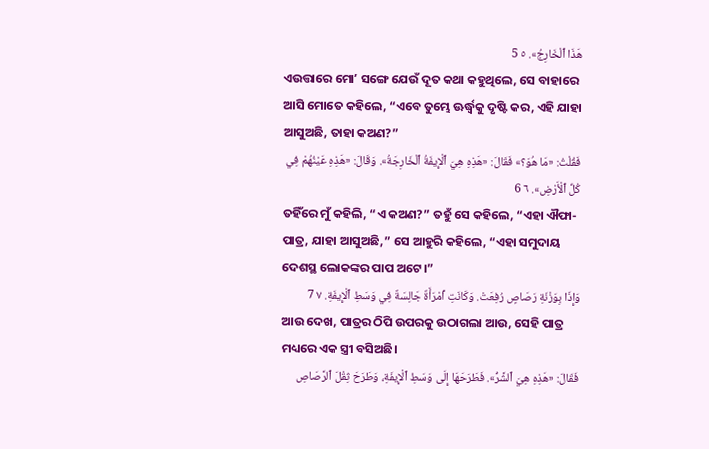هَذَا ٱلْخَارِجُ». ٥ 5
ଏଉତ୍ତାରେ ମୋʼ ସଙ୍ଗେ ଯେଉଁ ଦୂତ କଥା କହୁଥିଲେ, ସେ ବାହାରେ ଆସି ମୋତେ କହିଲେ, “ଏବେ ତୁମ୍ଭେ ଊର୍ଦ୍ଧ୍ୱକୁ ଦୃଷ୍ଟି କର, ଏହି ଯାହା ଆସୁଅଛି, ତାହା କଅଣ?”
فَقُلْتُ: «مَا هُوَ؟» فَقَالَ: «هَذِهِ هِيَ ٱلْإِيفَةُ ٱلْخَارِجَةُ». وَقَالَ: «هَذِهِ عَيْنُهُمْ فِي كُلِّ ٱلْأَرْضِ». ٦ 6
ତହିଁରେ ମୁଁ କହିଲି, “ଏ କଅଣ?” ତହୁଁ ସେ କହିଲେ, “ଏହା ଐଫା-ପାତ୍ର, ଯାହା ଆସୁଅଛି,” ସେ ଆହୁରି କହିଲେ, “ଏହା ସମୁଦାୟ ଦେଶସ୍ଥ ଲୋକଙ୍କର ପାପ ଅଟେ।”
وَإِذَا بِوَزْنَةِ رَصَاصٍ رُفِعَتْ. وَكَانَتِ ٱمْرَأَةٌ جَالِسَةٌ فِي وَسَطِ ٱلْإِيفَةِ. ٧ 7
ଆଉ ଦେଖ, ପାତ୍ରର ଠିପି ଉପରକୁ ଉଠାଗଲା ଆଉ, ସେହି ପାତ୍ର ମଧ୍ୟରେ ଏକ ସ୍ତ୍ରୀ ବସିଅଛି।
فَقَالَ: «هَذِهِ هِيَ ٱلشَّرُّ». فَطَرَحَهَا إِلَى وَسَطِ ٱلْإِيفَةِ، وَطَرَحَ ثِقْلَ ٱلرَّصَاصِ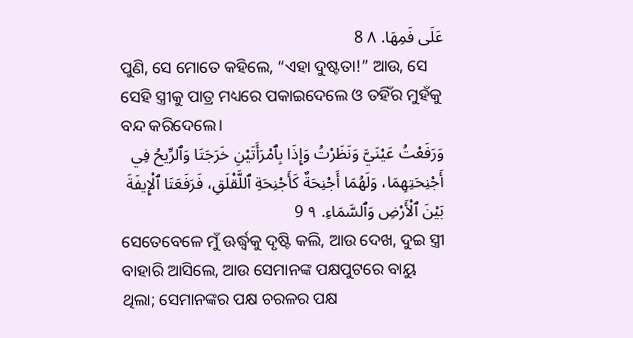عَلَى فَمِهَا. ٨ 8
ପୁଣି, ସେ ମୋତେ କହିଲେ, “ଏହା ଦୁଷ୍ଟତା!” ଆଉ, ସେ ସେହି ସ୍ତ୍ରୀକୁ ପାତ୍ର ମଧ୍ୟରେ ପକାଇଦେଲେ ଓ ତହିଁର ମୁହଁକୁ ବନ୍ଦ କରିଦେଲେ।
وَرَفَعْتُ عَيْنَيَّ وَنَظَرْتُ وَإِذَا بِٱمْرَأَتَيْنِ خَرَجَتَا وَٱلرِّيحُ فِي أَجْنِحَتِهِمَا، وَلَهُمَا أَجْنِحَةٌ كَأَجْنِحَةِ ٱللَّقْلَقِ، فَرَفَعَتَا ٱلْإِيفَةَ بَيْنَ ٱلْأَرْضِ وَٱلسَّمَاءِ. ٩ 9
ସେତେବେଳେ ମୁଁ ଊର୍ଦ୍ଧ୍ୱକୁ ଦୃଷ୍ଟି କଲି, ଆଉ ଦେଖ, ଦୁଇ ସ୍ତ୍ରୀ ବାହାରି ଆସିଲେ, ଆଉ ସେମାନଙ୍କ ପକ୍ଷପୁଟରେ ବାୟୁ ଥିଲା; ସେମାନଙ୍କର ପକ୍ଷ ଚରଳର ପକ୍ଷ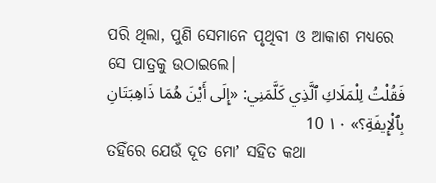ପରି ଥିଲା, ପୁଣି ସେମାନେ ପୃଥିବୀ ଓ ଆକାଶ ମଧ୍ୟରେ ସେ ପାତ୍ରକୁ ଉଠାଇଲେ।
فَقُلْتُ لِلْمَلَاكِ ٱلَّذِي كَلَّمَنِي: «إِلَى أَيْنَ هُمَا ذَاهِبَتَانِ بِٱلْإِيفَةِ؟» ١٠ 10
ତହିଁରେ ଯେଉଁ ଦୂତ ମୋʼ ସହିତ କଥା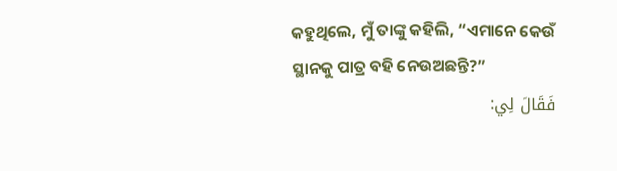କହୁଥିଲେ, ମୁଁ ତାଙ୍କୁ କହିଲି, “ଏମାନେ କେଉଁ ସ୍ଥାନକୁ ପାତ୍ର ବହି ନେଉଅଛନ୍ତି?”
فَقَالَ لِي: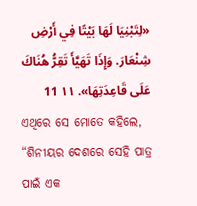«لِتَبْنِيَا لَهَا بَيْتًا فِي أَرْضِ شِنْعَارَ. وَإِذَا تَهَيَّأَ تَقِرُّ هُنَاكَ عَلَى قَاعِدَتِهَا». ١١ 11
ଏଥିରେ ସେ ମୋତେ କହିଲେ, “ଶିନୀୟର ଦେଶରେ ସେହି ପାତ୍ର ପାଇଁ ଏକ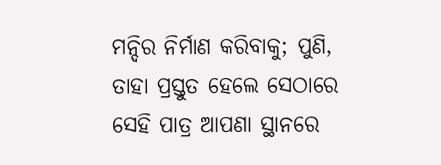ମନ୍ଦିର ନିର୍ମାଣ କରିବାକୁ; ପୁଣି, ତାହା ପ୍ରସ୍ତୁତ ହେଲେ ସେଠାରେ ସେହି ପାତ୍ର ଆପଣା ସ୍ଥାନରେ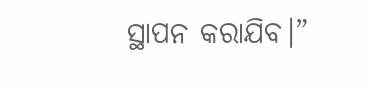ସ୍ଥାପନ କରାଯିବ।”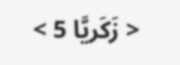< زَكَريَّا 5 >